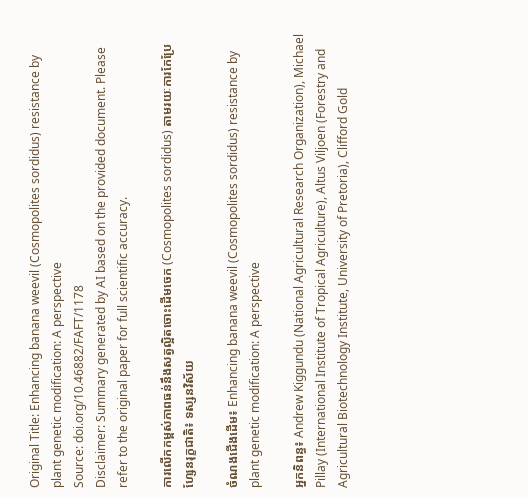Original Title: Enhancing banana weevil (Cosmopolites sordidus) resistance by plant genetic modification: A perspective
Source: doi.org/10.46882/FAFT/1178
Disclaimer: Summary generated by AI based on the provided document. Please refer to the original paper for full scientific accuracy.

ការលើកកម្ពស់ភាពធន់នឹងសត្វល្អិតចោះដើមចេក (Cosmopolites sordidus) តាមរយៈការកែប្រែហ្សែនរុក្ខជាតិ៖ ទស្សនវិស័យ

ចំណងជើងដើម៖ Enhancing banana weevil (Cosmopolites sordidus) resistance by plant genetic modification: A perspective

អ្នកនិពន្ធ៖ Andrew Kiggundu (National Agricultural Research Organization), Michael Pillay (International Institute of Tropical Agriculture), Altus Viljoen (Forestry and Agricultural Biotechnology Institute, University of Pretoria), Clifford Gold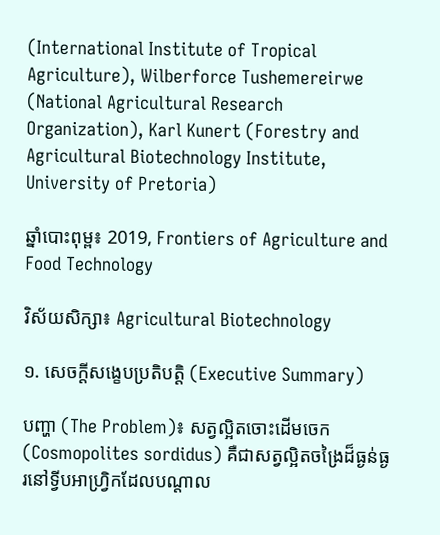(International Institute of Tropical Agriculture), Wilberforce Tushemereirwe (National Agricultural Research Organization), Karl Kunert (Forestry and Agricultural Biotechnology Institute, University of Pretoria)

ឆ្នាំបោះពុម្ព៖ 2019, Frontiers of Agriculture and Food Technology

វិស័យសិក្សា៖ Agricultural Biotechnology

១. សេចក្តីសង្ខេបប្រតិបត្តិ (Executive Summary)

បញ្ហា (The Problem)៖ សត្វល្អិតចោះដើមចេក (Cosmopolites sordidus) គឺជាសត្វល្អិតចង្រៃដ៏ធ្ងន់ធ្ងរនៅទ្វីបអាហ្រ្វិកដែលបណ្តាល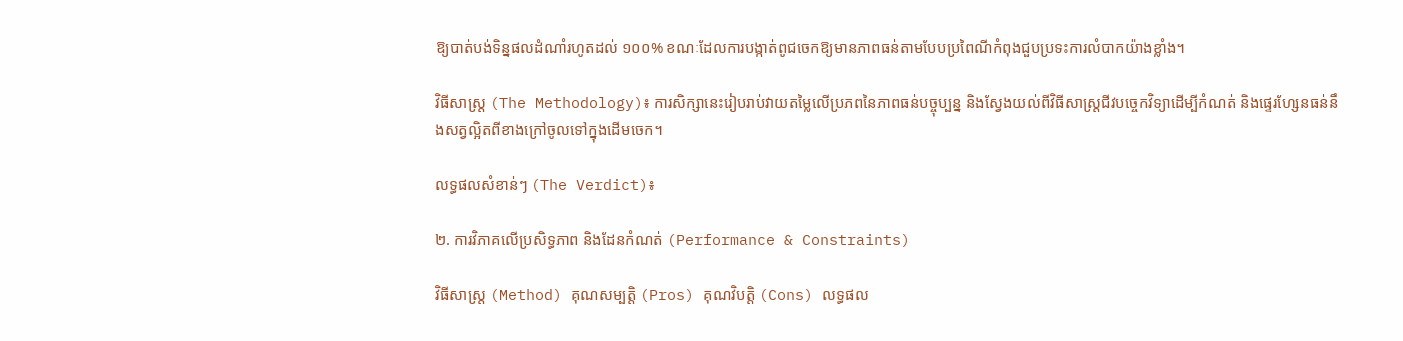ឱ្យបាត់បង់ទិន្នផលដំណាំរហូតដល់ ១០០% ខណៈដែលការបង្កាត់ពូជចេកឱ្យមានភាពធន់តាមបែបប្រពៃណីកំពុងជួបប្រទះការលំបាកយ៉ាងខ្លាំង។

វិធីសាស្ត្រ (The Methodology)៖ ការសិក្សានេះរៀបរាប់វាយតម្លៃលើប្រភពនៃភាពធន់បច្ចុប្បន្ន និងស្វែងយល់ពីវិធីសាស្ត្រជីវបច្ចេកវិទ្យាដើម្បីកំណត់ និងផ្ទេរហ្សែនធន់នឹងសត្វល្អិតពីខាងក្រៅចូលទៅក្នុងដើមចេក។

លទ្ធផលសំខាន់ៗ (The Verdict)៖

២. ការវិភាគលើប្រសិទ្ធភាព និងដែនកំណត់ (Performance & Constraints)

វិធីសាស្ត្រ (Method) គុណសម្បត្តិ (Pros) គុណវិបត្តិ (Cons) លទ្ធផល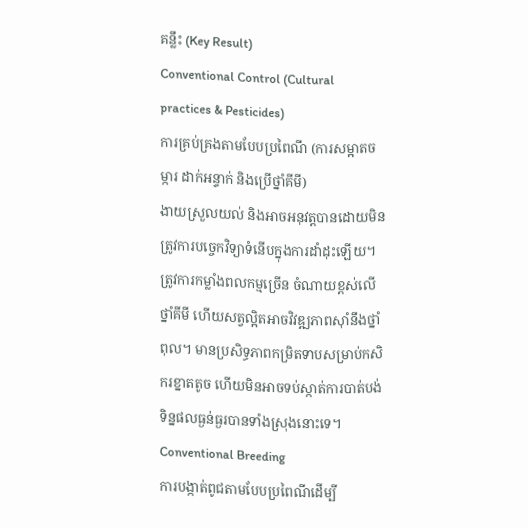គន្លឹះ (Key Result)
Conventional Control (Cultural practices & Pesticides)
ការគ្រប់គ្រងតាមបែបប្រពៃណី (ការសម្អាតចម្ការ ដាក់អន្ទាក់ និងប្រើថ្នាំគីមី)
ងាយស្រួលយល់ និងអាចអនុវត្តបានដោយមិនត្រូវការបច្ចេកវិទ្យាទំនើបក្នុងការដាំដុះឡើយ។ ត្រូវការកម្លាំងពលកម្មច្រើន ចំណាយខ្ពស់លើថ្នាំគីមី ហើយសត្វល្អិតអាចវិវឌ្ឍភាពស៊ាំនឹងថ្នាំពុល។ មានប្រសិទ្ធភាពកម្រិតទាបសម្រាប់កសិករខ្នាតតូច ហើយមិនអាចទប់ស្កាត់ការបាត់បង់ទិន្នផលធ្ងន់ធ្ងរបានទាំងស្រុងនោះទេ។
Conventional Breeding
ការបង្កាត់ពូជតាមបែបប្រពៃណីដើម្បី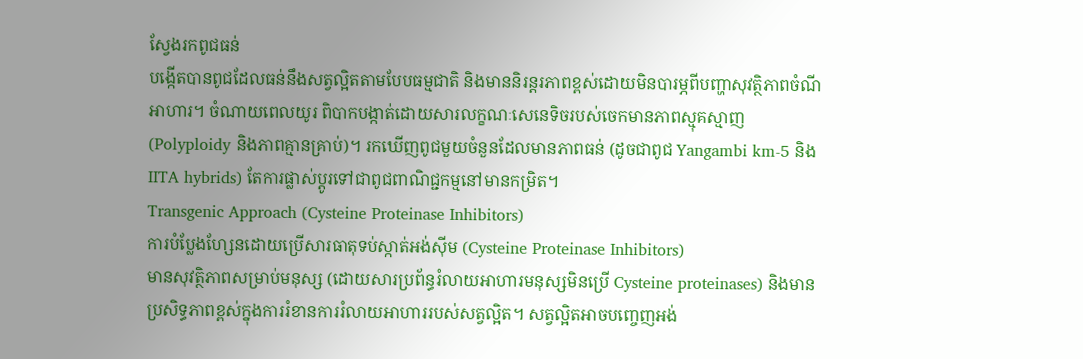ស្វែងរកពូជធន់
បង្កើតបានពូជដែលធន់នឹងសត្វល្អិតតាមបែបធម្មជាតិ និងមាននិរន្តរភាពខ្ពស់ដោយមិនបារម្ភពីបញ្ហាសុវត្ថិភាពចំណីអាហារ។ ចំណាយពេលយូរ ពិបាកបង្កាត់ដោយសារលក្ខណៈសេនេទិចរបស់ចេកមានភាពស្មុគស្មាញ (Polyploidy និងភាពគ្មានគ្រាប់)។ រកឃើញពូជមួយចំនួនដែលមានភាពធន់ (ដូចជាពូជ Yangambi km-5 និង IITA hybrids) តែការផ្លាស់ប្តូរទៅជាពូជពាណិជ្ជកម្មនៅមានកម្រិត។
Transgenic Approach (Cysteine Proteinase Inhibitors)
ការបំប្លែងហ្សែនដោយប្រើសារធាតុទប់ស្កាត់អង់ស៊ីម (Cysteine Proteinase Inhibitors)
មានសុវត្ថិភាពសម្រាប់មនុស្ស (ដោយសារប្រព័ន្ធរំលាយអាហារមនុស្សមិនប្រើ Cysteine proteinases) និងមានប្រសិទ្ធភាពខ្ពស់ក្នុងការរំខានការរំលាយអាហាររបស់សត្វល្អិត។ សត្វល្អិតអាចបញ្ចេញអង់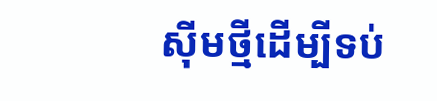ស៊ីមថ្មីដើម្បីទប់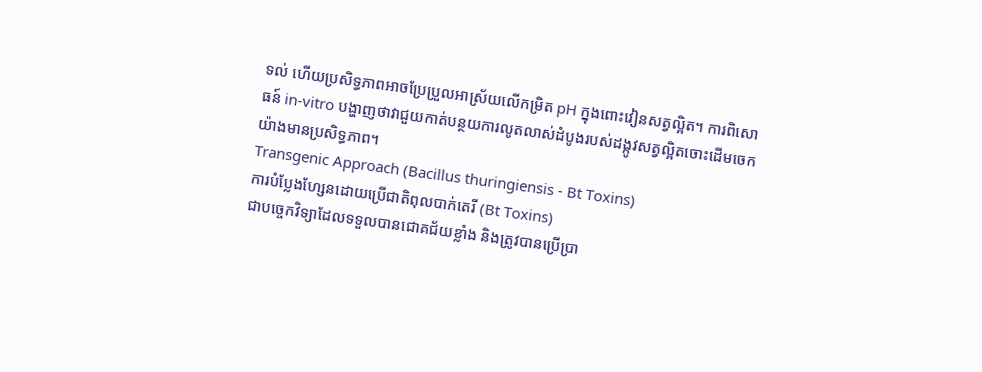ទល់ ហើយប្រសិទ្ធភាពអាចប្រែប្រួលអាស្រ័យលើកម្រិត pH ក្នុងពោះវៀនសត្វល្អិត។ ការពិសោធន៍ in-vitro បង្ហាញថាវាជួយកាត់បន្ថយការលូតលាស់ដំបូងរបស់ដង្កូវសត្វល្អិតចោះដើមចេកយ៉ាងមានប្រសិទ្ធភាព។
Transgenic Approach (Bacillus thuringiensis - Bt Toxins)
ការបំប្លែងហ្សែនដោយប្រើជាតិពុលបាក់តេរី (Bt Toxins)
ជាបច្ចេកវិទ្យាដែលទទួលបានជោគជ័យខ្លាំង និងត្រូវបានប្រើប្រា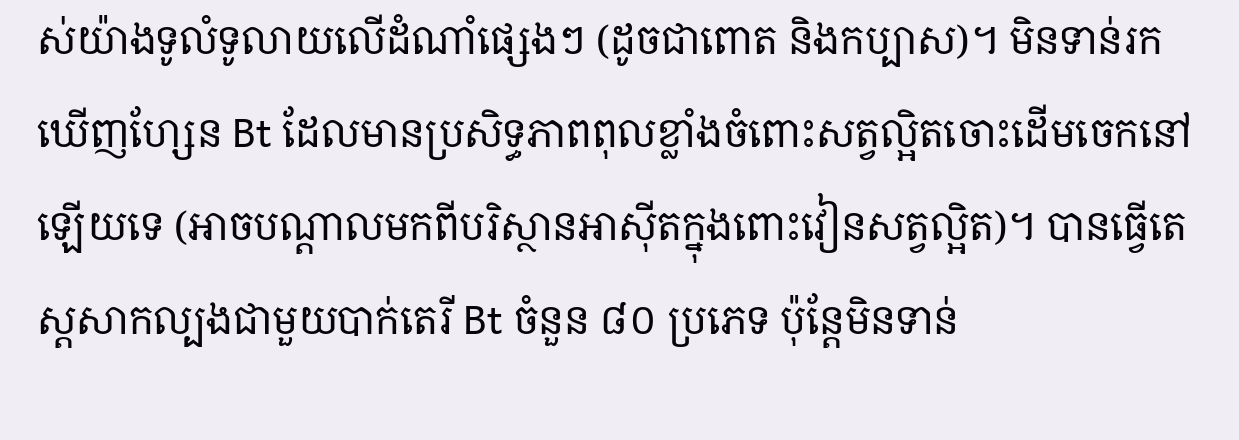ស់យ៉ាងទូលំទូលាយលើដំណាំផ្សេងៗ (ដូចជាពោត និងកប្បាស)។ មិនទាន់រកឃើញហ្សែន Bt ដែលមានប្រសិទ្ធភាពពុលខ្លាំងចំពោះសត្វល្អិតចោះដើមចេកនៅឡើយទេ (អាចបណ្តាលមកពីបរិស្ថានអាស៊ីតក្នុងពោះវៀនសត្វល្អិត)។ បានធ្វើតេស្តសាកល្បងជាមួយបាក់តេរី Bt ចំនួន ៨០ ប្រភេទ ប៉ុន្តែមិនទាន់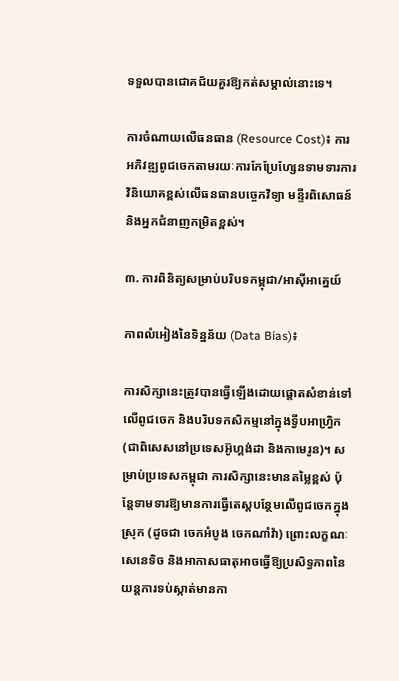ទទួលបានជោគជ័យគួរឱ្យកត់សម្គាល់នោះទេ។

ការចំណាយលើធនធាន (Resource Cost)៖ ការអភិវឌ្ឍពូជចេកតាមរយៈការកែប្រែហ្សែនទាមទារការវិនិយោគខ្ពស់លើធនធានបច្ចេកវិទ្យា មន្ទីរពិសោធន៍ និងអ្នកជំនាញកម្រិតខ្ពស់។

៣. ការពិនិត្យសម្រាប់បរិបទកម្ពុជា/អាស៊ីអាគ្នេយ៍

ភាពលំអៀងនៃទិន្នន័យ (Data Bias)៖

ការសិក្សានេះត្រូវបានធ្វើឡើងដោយផ្តោតសំខាន់ទៅលើពូជចេក និងបរិបទកសិកម្មនៅក្នុងទ្វីបអាហ្រ្វិក (ជាពិសេសនៅប្រទេសអ៊ូហ្គង់ដា និងកាមេរូន)។ សម្រាប់ប្រទេសកម្ពុជា ការសិក្សានេះមានតម្លៃខ្ពស់ ប៉ុន្តែទាមទារឱ្យមានការធ្វើតេស្តបន្ថែមលើពូជចេកក្នុងស្រុក (ដូចជា ចេកអំបូង ចេកណាំវ៉ា) ព្រោះលក្ខណៈសេនេទិច និងអាកាសធាតុអាចធ្វើឱ្យប្រសិទ្ធភាពនៃយន្តការទប់ស្កាត់មានកា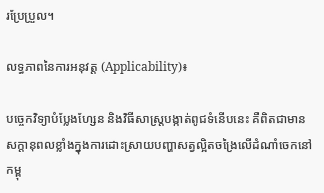រប្រែប្រួល។

លទ្ធភាពនៃការអនុវត្ត (Applicability)៖

បច្ចេកវិទ្យាបំប្លែងហ្សែន និងវិធីសាស្ត្របង្កាត់ពូជទំនើបនេះ គឺពិតជាមានសក្តានុពលខ្លាំងក្នុងការដោះស្រាយបញ្ហាសត្វល្អិតចង្រៃលើដំណាំចេកនៅកម្ពុ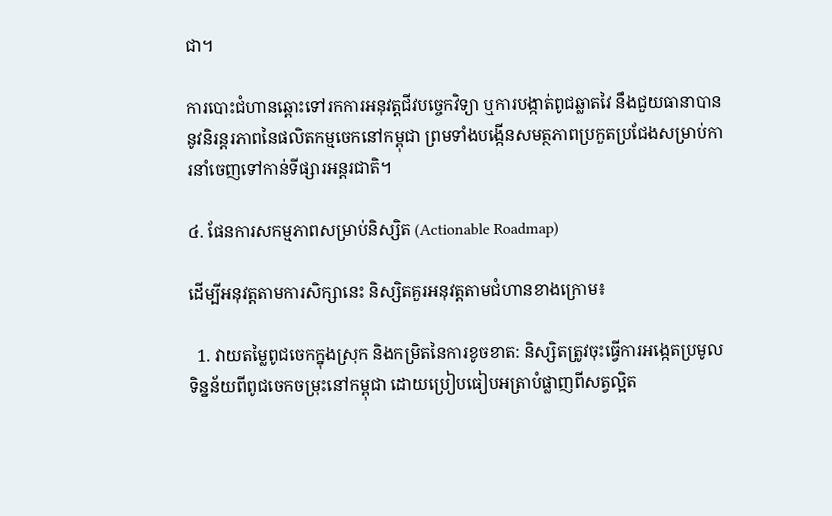ជា។

ការបោះជំហានឆ្ពោះទៅរកការអនុវត្តជីវបច្ចេកវិទ្យា ឬការបង្កាត់ពូជឆ្លាតវៃ នឹងជួយធានាបាននូវនិរន្តរភាពនៃផលិតកម្មចេកនៅកម្ពុជា ព្រមទាំងបង្កើនសមត្ថភាពប្រកួតប្រជែងសម្រាប់ការនាំចេញទៅកាន់ទីផ្សារអន្តរជាតិ។

៤. ផែនការសកម្មភាពសម្រាប់និស្សិត (Actionable Roadmap)

ដើម្បីអនុវត្តតាមការសិក្សានេះ និស្សិតគួរអនុវត្តតាមជំហានខាងក្រោម៖

  1. វាយតម្លៃពូជចេកក្នុងស្រុក និងកម្រិតនៃការខូចខាត: និស្សិតត្រូវចុះធ្វើការអង្កេតប្រមូលទិន្នន័យពីពូជចេកចម្រុះនៅកម្ពុជា ដោយប្រៀបធៀបអត្រាបំផ្លាញពីសត្វល្អិត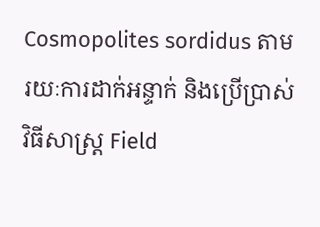Cosmopolites sordidus តាមរយៈការដាក់អន្ទាក់ និងប្រើប្រាស់វិធីសាស្ត្រ Field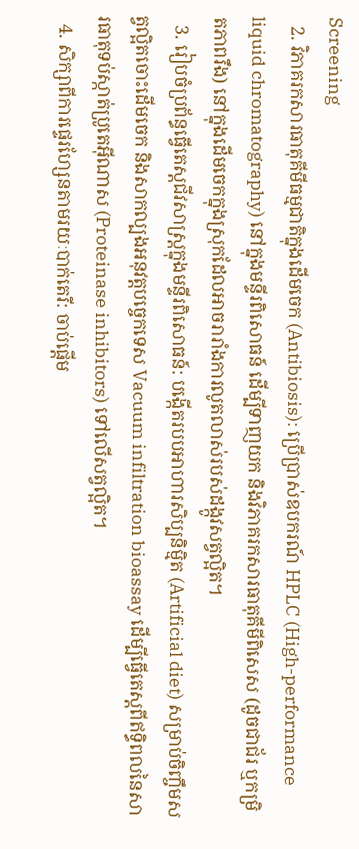Screening
  2. វិភាគរកសារធាតុគីមីធម្មជាតិក្នុងដើមចេក (Antibiosis): ប្រើប្រាស់ឧបករណ៍ HPLC (High-performance liquid chromatography) នៅក្នុងមន្ទីរពិសោធន៍ ដើម្បីទាញយក និងវិភាគរកសារធាតុគីមីពិសេស (ដូចជាជ័រ ឬកម្រិតភាពរឹង) នៅក្នុងដើមចេកក្នុងស្រុកដែលអាចរារាំងការលូតលាស់របស់ដង្កូវសត្វល្អិត។
  3. រៀបចំប្រព័ន្ធធ្វើតេស្តជីវសាស្ត្រក្នុងមន្ទីរពិសោធន៍: បង្កើតរបបអាហារសិប្បនិម្មិត (Artificial diet) សម្រាប់ចិញ្ចឹមសត្វល្អិតចោះដើមចេក និងសាកល្បងអនុវត្តបច្ចេកទេស Vacuum infiltration bioassay ដើម្បីធ្វើតេស្តពីឥទ្ធិពលនៃសារធាតុទប់ស្កាត់ប្រូតេអ៊ីណាស (Proteinase inhibitors) ទៅលើសត្វល្អិត។
  4. សិក្សាពីការផ្ទេរហ្សែនតាមរយៈបាក់តេរី: ចាប់ផ្តើម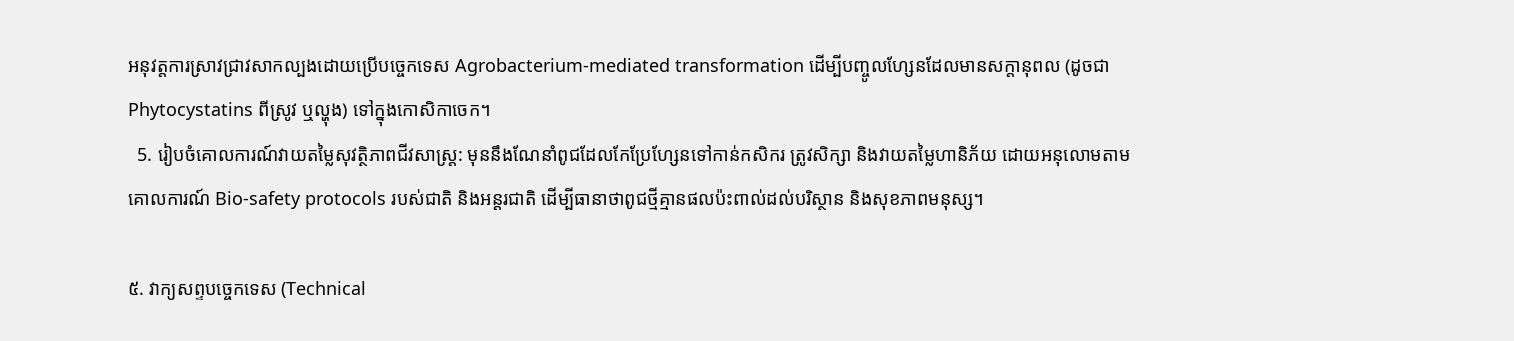អនុវត្តការស្រាវជ្រាវសាកល្បងដោយប្រើបច្ចេកទេស Agrobacterium-mediated transformation ដើម្បីបញ្ចូលហ្សែនដែលមានសក្តានុពល (ដូចជា Phytocystatins ពីស្រូវ ឬល្ហុង) ទៅក្នុងកោសិកាចេក។
  5. រៀបចំគោលការណ៍វាយតម្លៃសុវត្ថិភាពជីវសាស្ត្រ: មុននឹងណែនាំពូជដែលកែប្រែហ្សែនទៅកាន់កសិករ ត្រូវសិក្សា និងវាយតម្លៃហានិភ័យ ដោយអនុលោមតាមគោលការណ៍ Bio-safety protocols របស់ជាតិ និងអន្តរជាតិ ដើម្បីធានាថាពូជថ្មីគ្មានផលប៉ះពាល់ដល់បរិស្ថាន និងសុខភាពមនុស្ស។

៥. វាក្យសព្ទបច្ចេកទេស (Technical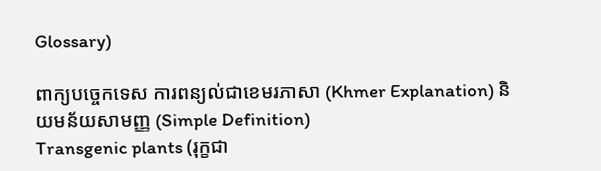Glossary)

ពាក្យបច្ចេកទេស ការពន្យល់ជាខេមរភាសា (Khmer Explanation) និយមន័យសាមញ្ញ (Simple Definition)
Transgenic plants (រុក្ខជា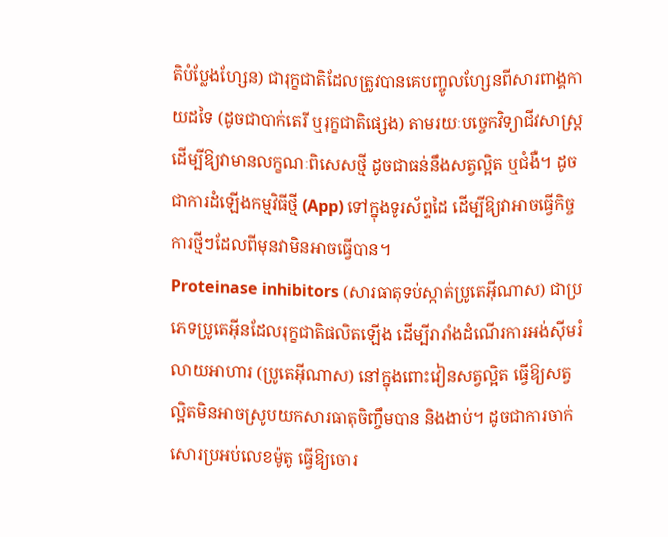តិបំប្លែងហ្សែន) ជារុក្ខជាតិដែលត្រូវបានគេបញ្ចូលហ្សែនពីសារពាង្គកាយដទៃ (ដូចជាបាក់តេរី ឬរុក្ខជាតិផ្សេង) តាមរយៈបច្ចេកវិទ្យាជីវសាស្ត្រ ដើម្បីឱ្យវាមានលក្ខណៈពិសេសថ្មី ដូចជាធន់នឹងសត្វល្អិត ឬជំងឺ។ ដូចជាការដំឡើងកម្មវិធីថ្មី (App) ទៅក្នុងទូរស័ព្ទដៃ ដើម្បីឱ្យវាអាចធ្វើកិច្ចការថ្មីៗដែលពីមុនវាមិនអាចធ្វើបាន។
Proteinase inhibitors (សារធាតុទប់ស្កាត់ប្រូតេអ៊ីណាស) ជាប្រភេទប្រូតេអ៊ីនដែលរុក្ខជាតិផលិតឡើង ដើម្បីរារាំងដំណើរការអង់ស៊ីមរំលាយអាហារ (ប្រូតេអ៊ីណាស) នៅក្នុងពោះវៀនសត្វល្អិត ធ្វើឱ្យសត្វល្អិតមិនអាចស្រូបយកសារធាតុចិញ្ចឹមបាន និងងាប់។ ដូចជាការចាក់សោរប្រអប់លេខម៉ូតូ ធ្វើឱ្យចោរ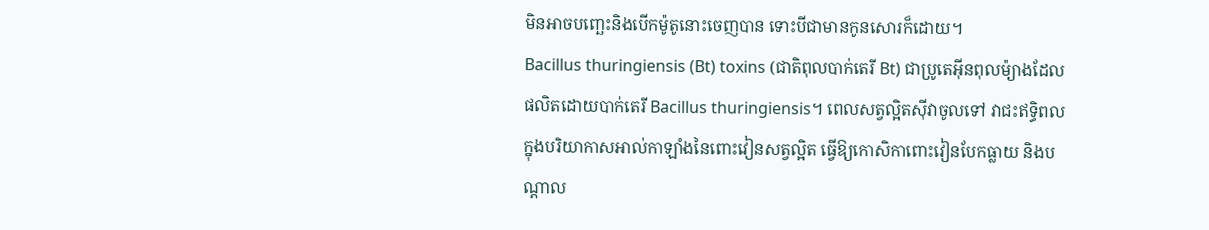មិនអាចបញ្ឆេះនិងបើកម៉ូតូនោះចេញបាន ទោះបីជាមានកូនសោរក៏ដោយ។
Bacillus thuringiensis (Bt) toxins (ជាតិពុលបាក់តេរី Bt) ជាប្រូតេអ៊ីនពុលម៉្យាងដែលផលិតដោយបាក់តេរី Bacillus thuringiensis។ ពេលសត្វល្អិតស៊ីវាចូលទៅ វាជះឥទ្ធិពលក្នុងបរិយាកាសអាល់កាឡាំងនៃពោះវៀនសត្វល្អិត ធ្វើឱ្យកោសិកាពោះវៀនបែកធ្លាយ និងបណ្តាល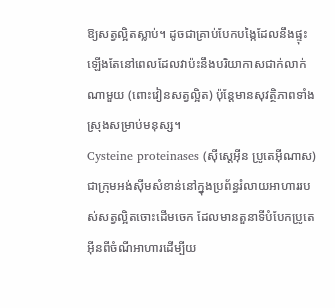ឱ្យសត្វល្អិតស្លាប់។ ដូចជាគ្រាប់បែកបង្កៃដែលនឹងផ្ទុះឡើងតែនៅពេលដែលវាប៉ះនឹងបរិយាកាសជាក់លាក់ណាមួយ (ពោះវៀនសត្វល្អិត) ប៉ុន្តែមានសុវត្ថិភាពទាំងស្រុងសម្រាប់មនុស្ស។
Cysteine proteinases (ស៊ីស្តេអ៊ីន ប្រូតេអ៊ីណាស) ជាក្រុមអង់ស៊ីមសំខាន់នៅក្នុងប្រព័ន្ធរំលាយអាហាររបស់សត្វល្អិតចោះដើមចេក ដែលមានតួនាទីបំបែកប្រូតេអ៊ីនពីចំណីអាហារដើម្បីយ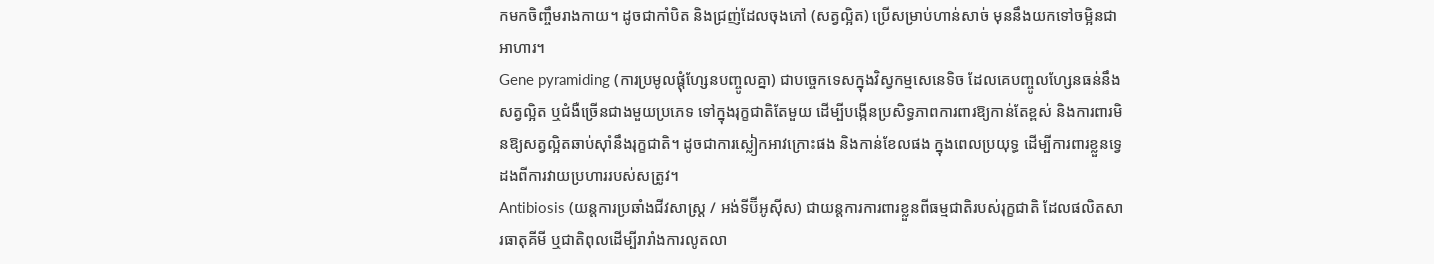កមកចិញ្ចឹមរាងកាយ។ ដូចជាកាំបិត និងជ្រញ់ដែលចុងភៅ (សត្វល្អិត) ប្រើសម្រាប់ហាន់សាច់ មុននឹងយកទៅចម្អិនជាអាហារ។
Gene pyramiding (ការប្រមូលផ្តុំហ្សែនបញ្ចូលគ្នា) ជាបច្ចេកទេសក្នុងវិស្វកម្មសេនេទិច ដែលគេបញ្ចូលហ្សែនធន់នឹងសត្វល្អិត ឬជំងឺច្រើនជាងមួយប្រភេទ ទៅក្នុងរុក្ខជាតិតែមួយ ដើម្បីបង្កើនប្រសិទ្ធភាពការពារឱ្យកាន់តែខ្ពស់ និងការពារមិនឱ្យសត្វល្អិតឆាប់ស៊ាំនឹងរុក្ខជាតិ។ ដូចជាការស្លៀកអាវក្រោះផង និងកាន់ខែលផង ក្នុងពេលប្រយុទ្ធ ដើម្បីការពារខ្លួនទ្វេដងពីការវាយប្រហាររបស់សត្រូវ។
Antibiosis (យន្តការប្រឆាំងជីវសាស្ត្រ / អង់ទីប៊ីអូស៊ីស) ជាយន្តការការពារខ្លួនពីធម្មជាតិរបស់រុក្ខជាតិ ដែលផលិតសារធាតុគីមី ឬជាតិពុលដើម្បីរារាំងការលូតលា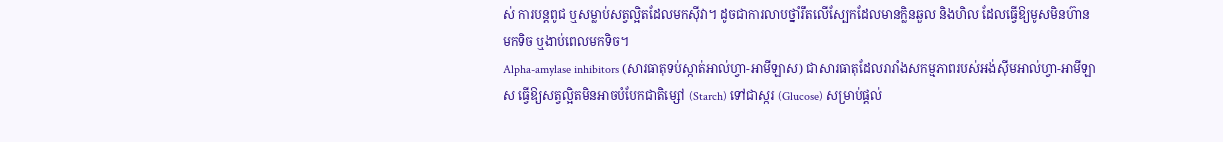ស់ ការបន្តពូជ ឬសម្លាប់សត្វល្អិតដែលមកស៊ីវា។ ដូចជាការលាបថ្នាំរឹតលើស្បែកដែលមានក្លិនឆួល និងហិល ដែលធ្វើឱ្យមូសមិនហ៊ានមកទិច ឬងាប់ពេលមកទិច។
Alpha-amylase inhibitors (សារធាតុទប់ស្កាត់អាល់ហ្វា-អាមីឡាស) ជាសារធាតុដែលរារាំងសកម្មភាពរបស់អង់ស៊ីមអាល់ហ្វា-អាមីឡាស ធ្វើឱ្យសត្វល្អិតមិនអាចបំបែកជាតិម្សៅ (Starch) ទៅជាស្ករ (Glucose) សម្រាប់ផ្តល់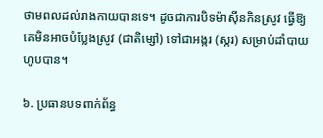ថាមពលដល់រាងកាយបានទេ។ ដូចជាការបិទម៉ាស៊ីនកិនស្រូវ ធ្វើឱ្យគេមិនអាចបំប្លែងស្រូវ (ជាតិម្សៅ) ទៅជាអង្ករ (ស្ករ) សម្រាប់ដាំបាយហូបបាន។

៦. ប្រធានបទពាក់ព័ន្ធ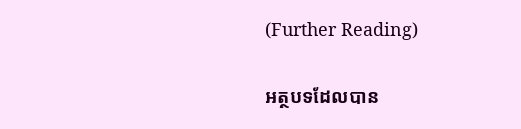(Further Reading)

អត្ថបទដែលបាន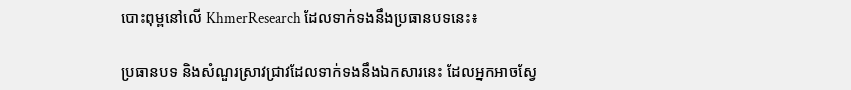បោះពុម្ពនៅលើ KhmerResearch ដែលទាក់ទងនឹងប្រធានបទនេះ៖

ប្រធានបទ និងសំណួរស្រាវជ្រាវដែលទាក់ទងនឹងឯកសារនេះ ដែលអ្នកអាចស្វែ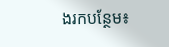ងរកបន្ថែម៖